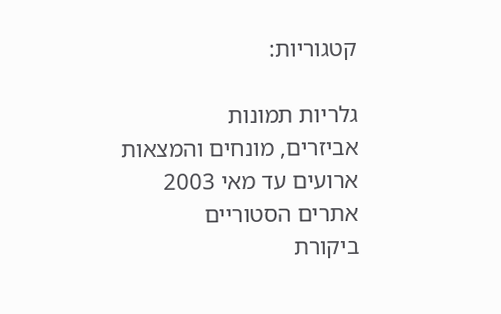קטגוריות:

גלריות תמונות
אביזרים, מונחים והמצאות
ארועים עד מאי 2003
אתרים הסטוריים
ביקורת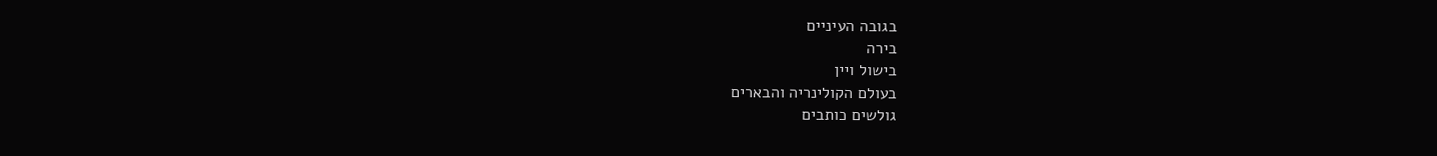בגובה העיניים
בירה
בישול ויין
בעולם הקולינריה והבארים
גולשים כותבים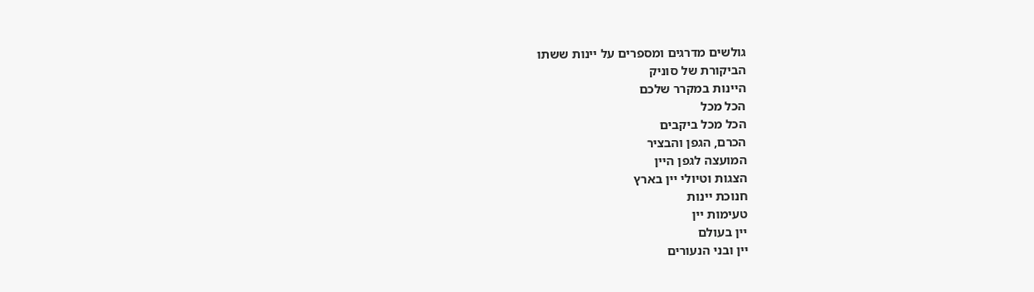גולשים מדרגים ומספרים על יינות ששתו
הביקורת של סוניק
היינות במקרר שלכם
הכל מכל
הכל מכל ביקבים
הכרם, הגפן והבציר
המועצה לגפן היין
הצגות וטיולי יין בארץ
חנוכת יינות
טעימות יין
יין בעולם
יין ובני הנעורים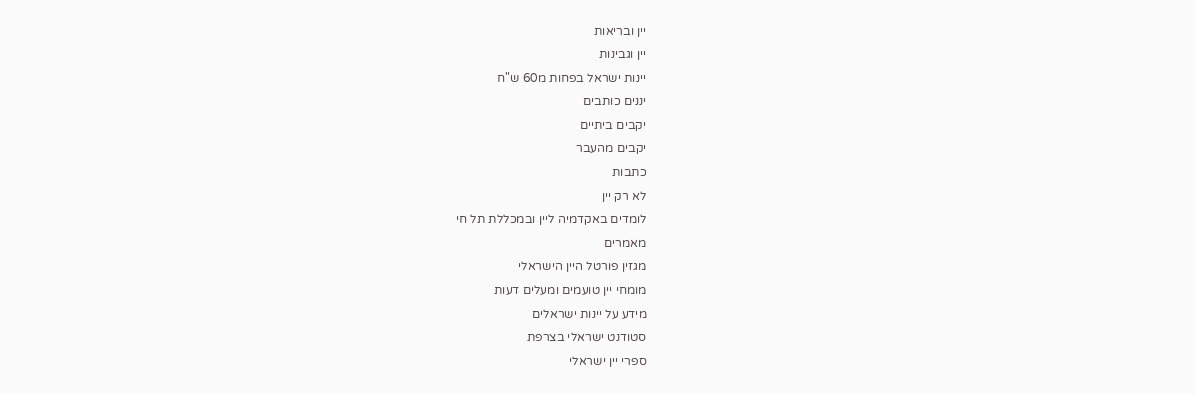יין ובריאות
יין וגבינות
יינות ישראל בפחות מ60 ש"ח
יננים כותבים
יקבים ביתיים
יקבים מהעבר
כתבות
לא רק יין
לומדים באקדמיה ליין ובמכללת תל חי
מאמרים
מגזין פורטל היין הישראלי
מומחי יין טועמים ומעלים דעות
מידע על יינות ישראלים
סטודנט ישראלי בצרפת
ספרי יין ישראלי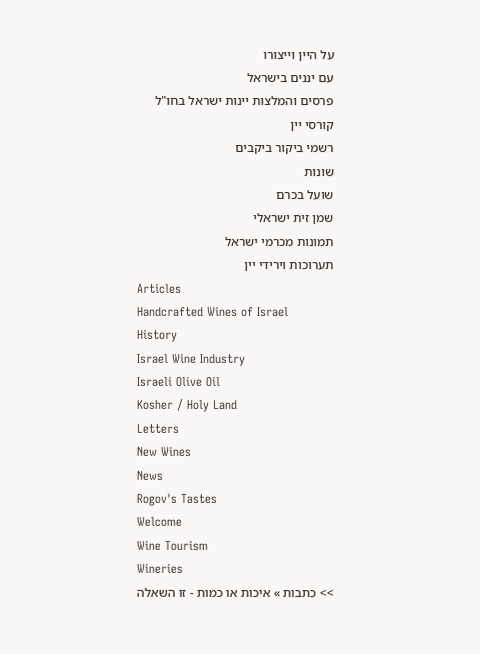על היין וייצורו
עם יננים בישראל
פרסים והמלצות יינות ישראל בחו"ל
קורסי יין
רשמי ביקור ביקבים
שונות
שועל בכרם
שמן זית ישראלי
תמונות מכרמי ישראל
תערוכות וירידי יין
Articles
Handcrafted Wines of Israel
History
Israel Wine Industry
Israeli Olive Oil
Kosher / Holy Land
Letters
New Wines
News
Rogov's Tastes
Welcome
Wine Tourism
Wineries
>> כתבות » איכות או כמות - זו השאלה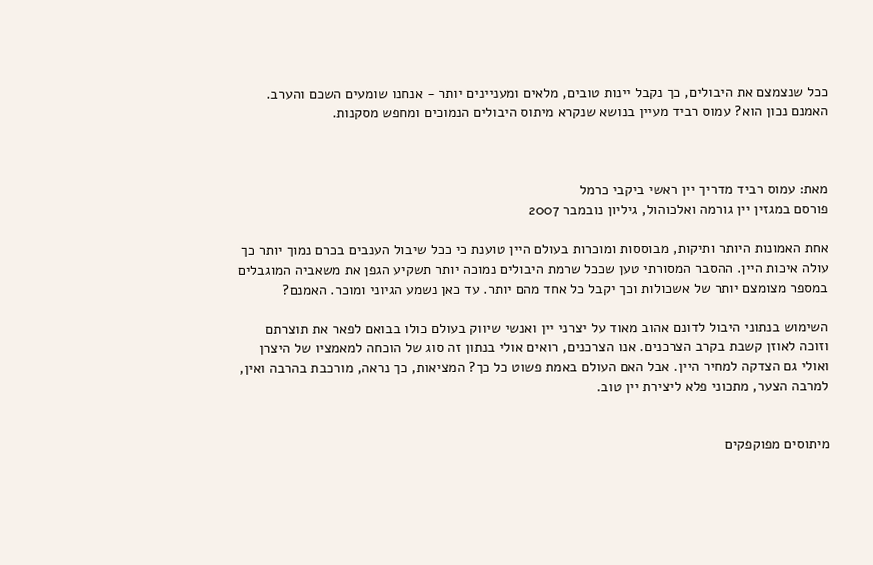ככל שנצמצם את היבולים, כך נקבל יינות טובים, מלאים ומעניינים יותר - אנחנו שומעים השכם והערב. האמנם נכון הוא? עמוס רביד מעיין בנושא שנקרא מיתוס היבולים הנמוכים ומחפש מסקנות.



מאת: עמוס רביד מדריך יין ראשי ביקבי כרמל
פורסם במגזין יין גורמה ואלכוהול, גיליון נובמבר 2007

אחת האמונות היותר ותיקות, מבוססות ומוכרות בעולם היין טוענת כי ככל שיבול הענבים בכרם נמוך יותר כך עולה איכות היין. ההסבר המסורתי טען שככל שרמת היבולים נמוכה יותר תשקיע הגפן את משאביה המוגבלים במספר מצומצם יותר של אשכולות וכך יקבל כל אחד מהם יותר. עד כאן נשמע הגיוני ומוכר. האמנם?

השימוש בנתוני היבול לדונם אהוב מאוד על יצרני יין ואנשי שיווק בעולם כולו בבואם לפאר את תוצרתם וזוכה לאוזן קשבת בקרב הצרכנים. אנו הצרכנים, רואים אולי בנתון זה סוג של הוכחה למאמציו של היצרן ואולי גם הצדקה למחיר היין. אבל האם העולם באמת פשוט כל כך? המציאות, כך נראה, מורכבת בהרבה ואין, למרבה הצער, מתכוני פלא ליצירת יין טוב.


מיתוסים מפוקפקים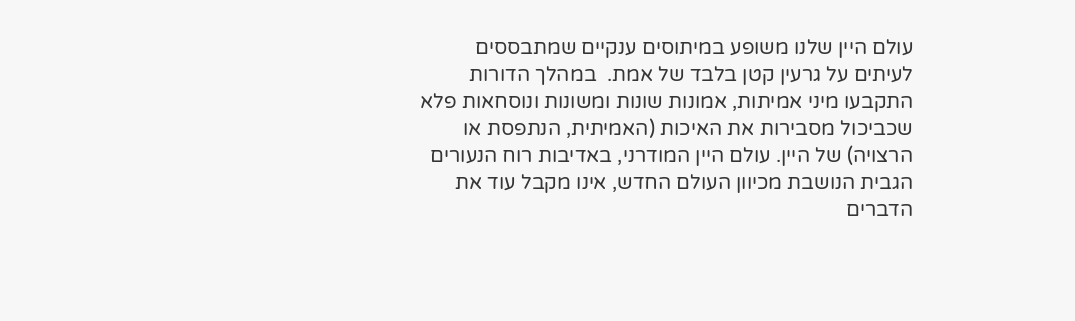עולם היין שלנו משופע במיתוסים ענקיים שמתבססים לעיתים על גרעין קטן בלבד של אמת.  במהלך הדורות התקבעו מיני אמיתות, אמונות שונות ומשונות ונוסחאות פלא שכביכול מסבירות את האיכות (האמיתית, הנתפסת או הרצויה) של היין. עולם היין המודרני, באדיבות רוח הנעורים הגבית הנושבת מכיוון העולם החדש, אינו מקבל עוד את הדברים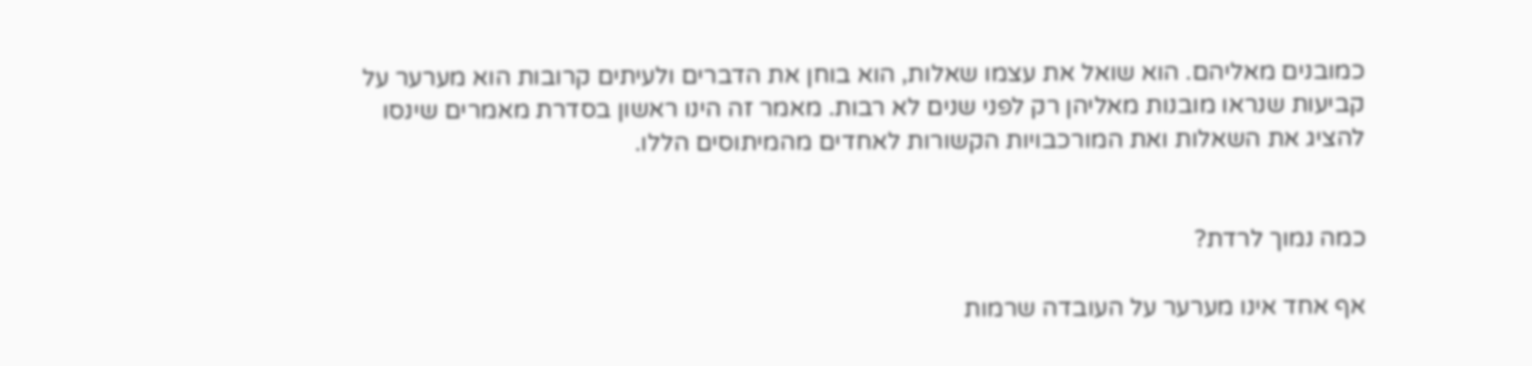כמובנים מאליהם. הוא שואל את עצמו שאלות, הוא בוחן את הדברים ולעיתים קרובות הוא מערער על קביעות שנראו מובנות מאליהן רק לפני שנים לא רבות. מאמר זה הינו ראשון בסדרת מאמרים שינסו להציג את השאלות ואת המורכבויות הקשורות לאחדים מהמיתוסים הללו.


כמה נמוך לרדת?

אף אחד אינו מערער על העובדה שרמות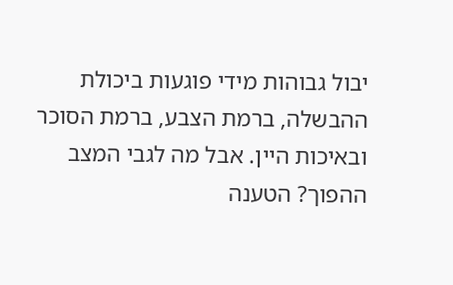יבול גבוהות מידי פוגעות ביכולת ההבשלה, ברמת הצבע, ברמת הסוכר ובאיכות היין. אבל מה לגבי המצב ההפוך? הטענה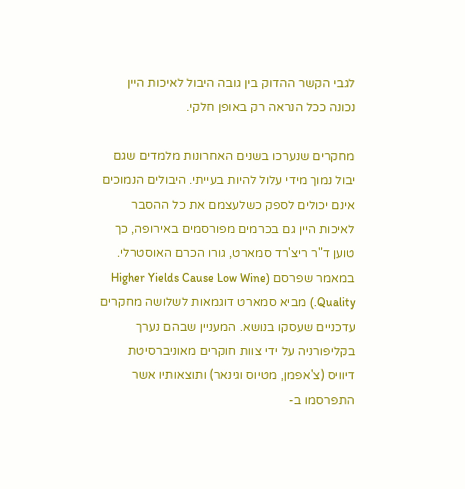לגבי הקשר ההדוק בין גובה היבול לאיכות היין נכונה ככל הנראה רק באופן חלקי.

מחקרים שנערכו בשנים האחרונות מלמדים שגם יבול נמוך מידי עלול להיות בעייתי. היבולים הנמוכים אינם יכולים לספק כשלעצמם את כל ההסבר לאיכות היין גם בכרמים מפורסמים באירופה, כך טוען ד"ר ריצ'רד סמארט, גורו הכרם האוסטרלי. במאמר שפרסם (Higher Yields Cause Low Wine Quality.) מביא סמארט דוגמאות לשלושה מחקרים עדכניים שעסקו בנושא. המעניין שבהם נערך בקליפורניה על ידי צוות חוקרים מאוניברסיטת דיוויס (צ'אפמן, מטיוס וגינאר) ותוצאותיו אשר התפרסמו ב-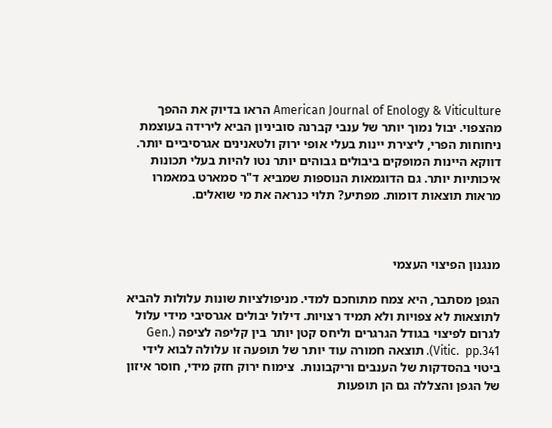American Journal of Enology & Viticulture הראו בדיוק את ההפך מהצפוי. יבול נמוך יותר של ענבי קברנה סוביניון הביא לירידה בעוצמת ניחוחות הפרי, ליצירת יינות בעלי אופי ירוק ולטאנינים אגרסיביים יותר. דווקא היינות המופקים ביבולים גבוהים יותר נטו להיות בעלי תכונות איכותיות יותר. גם הדוגמאות הנוספות שמביא ד"ר סמארט במאמרו מראות תוצאות דומות. מפתיע? תלוי כנראה את מי שואלים.



מנגנון הפיצוי העצמי

הגפן מסתבר, היא צמח מתוחכם למדי. מניפולציות שונות עלולות להביא לתוצאות לא צפויות ולא תמיד רצויות. דילול יבולים אגרסיבי מידי עלול לגרום לפיצוי בגודל הגרגרים וליחס קטן יותר בין קליפה לציפה (Gen. Vitic.  pp.341). תוצאה חמורה עוד יותר של תופעה זו עלולה לבוא לידי ביטוי בהסדקות של הענבים וריקבונות.  צימוח ירוק חזק מידי, חוסר איזון של הגפן והצללה גם הן תופעות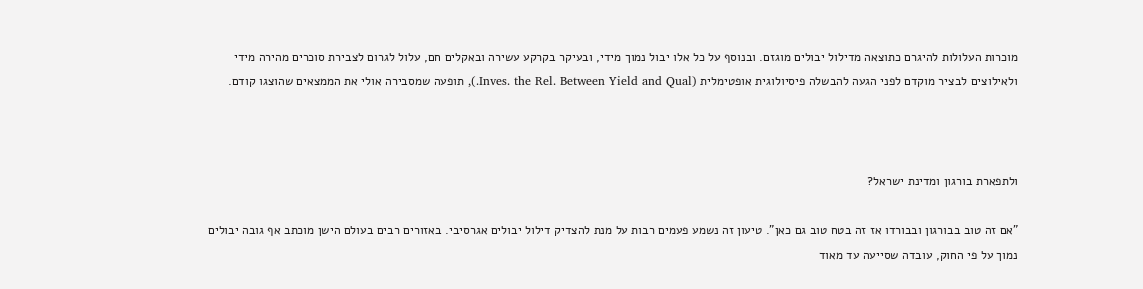מוכרות העלולות להיגרם כתוצאה מדילול יבולים מוגזם. ובנוסף על כל אלו יבול נמוך מידי, ובעיקר בקרקע עשירה ובאקלים חם, עלול לגרום לצבירת סוכרים מהירה מידי ולאילוצים לבציר מוקדם לפני הגעה להבשלה פיסיולוגית אופטימלית (Inves. the Rel. Between Yield and Qual.), תופעה שמסבירה אולי את הממצאים שהוצגו קודם.



ולתפארת בורגון ומדינת ישראל?

"אם זה טוב בבורגון ובבורדו אז זה בטח טוב גם כאן". טיעון זה נשמע פעמים רבות על מנת להצדיק דילול יבולים אגרסיבי. באזורים רבים בעולם הישן מוכתב אף גובה יבולים נמוך על פי החוק, עובדה שסייעה עד מאוד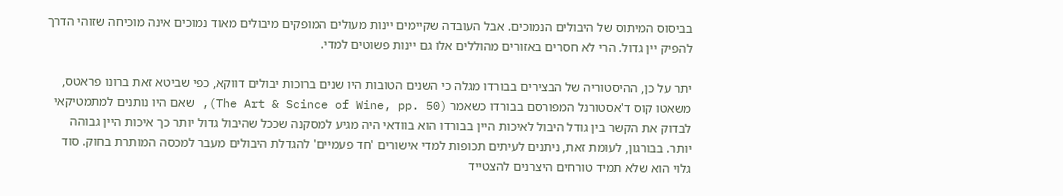בביסוס המיתוס של היבולים הנמוכים. אבל העובדה שקיימים יינות מעולים המופקים מיבולים מאוד נמוכים אינה מוכיחה שזוהי הדרך להפיק יין גדול. הרי לא חסרים באזורים מהוללים אלו גם יינות פשוטים למדי.

יתר על כן, ההיסטוריה של הבצירים בבורדו מגלה כי השנים הטובות היו שנים ברוכות יבולים דווקא, כפי שביטא זאת ברונו פראטס, משאטו קוס ד'אסטורנל המפורסם בבורדו כשאמר (The Art & Scince of Wine, pp. 50), שאם היו נותנים למתמטיקאי לבדוק את הקשר בין גודל היבול לאיכות היין בבורדו הוא בוודאי היה מגיע למסקנה שככל שהיבול גדול יותר כך איכות היין גבוהה יותר. בבורגון, לעומת זאת, ניתנים לעיתים תכופות למדי אישורים 'חד פעמיים' להגדלת היבולים מעבר למכסה המותרת בחוק. סוד גלוי הוא שלא תמיד טורחים היצרנים להצטייד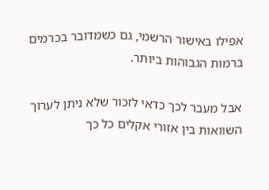אפילו באישור הרשמי, גם כשמדובר בכרמים ברמות הגבוהות ביותר.

אבל מעבר לכך כדאי לזכור שלא ניתן לערוך השוואות בין אזורי אקלים כל כך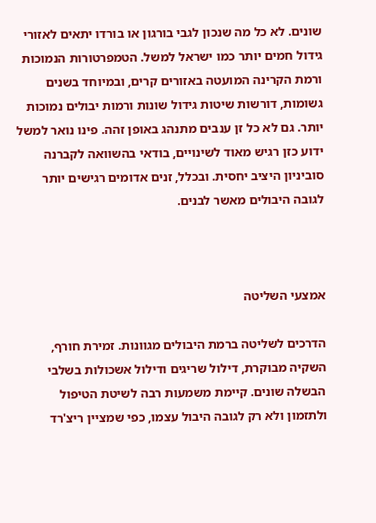שונים. לא כל מה שנכון לגבי בורגון או בורדו יתאים לאזורי גידול חמים יותר כמו ישראל למשל. הטמפרטורות הנמוכות ורמת הקרינה המועטה באזורים קרים, ובמיוחד בשנים גשומות, דורשות שיטות גידול שונות ורמות יבולים נמוכות יותר. גם לא כל זן ענבים מתנהג באופן זהה. פינו נואר למשל ידוע כזן רגיש מאוד לשינויים, בודאי בהשוואה לקברנה סוביניון היציב יחסית. ובכלל, זנים אדומים רגישים יותר לגובה היבולים מאשר לבנים.



אמצעי השליטה

הדרכים לשליטה ברמת היבולים מגוונות. זמירת חורף, השקיה מבוקרת, דילול שריגים ודילול אשכולות בשלבי הבשלה שונים. קיימת משמעות רבה לשיטת הטיפול ולתזמון ולא רק לגובה היבול עצמו, כפי שמציין ריצ'רד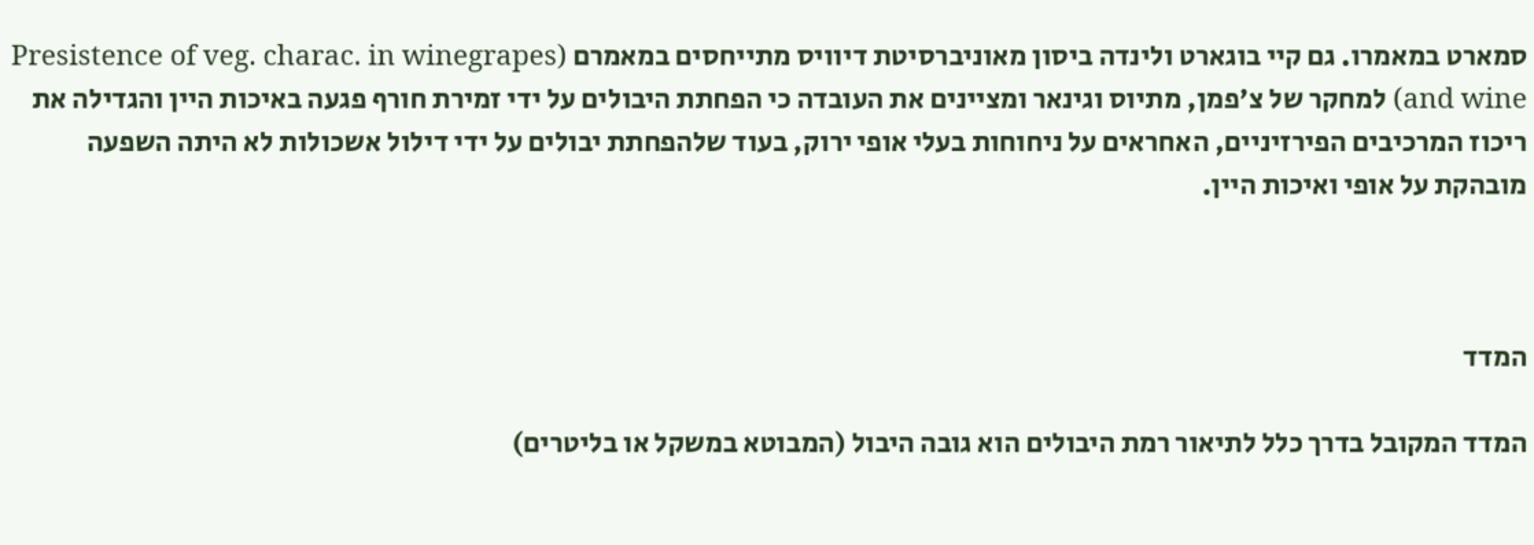סמארט במאמרו. גם קיי בוגארט ולינדה ביסון מאוניברסיטת דיוויס מתייחסים במאמרם (Presistence of veg. charac. in winegrapes and wine) למחקר של צ'פמן, מתיוס וגינאר ומציינים את העובדה כי הפחתת היבולים על ידי זמירת חורף פגעה באיכות היין והגדילה את ריכוז המרכיבים הפירזיניים, האחראים על ניחוחות בעלי אופי ירוק, בעוד שלהפחתת יבולים על ידי דילול אשכולות לא היתה השפעה מובהקת על אופי ואיכות היין.



המדד

המדד המקובל בדרך כלל לתיאור רמת היבולים הוא גובה היבול (המבוטא במשקל או בליטרים)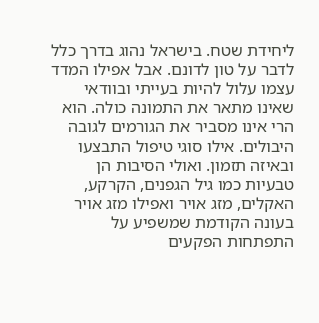ליחידת שטח. בישראל נהוג בדרך כלל לדבר על טון לדונם. אבל אפילו המדד עצמו עלול להיות בעייתי ובוודאי שאינו מתאר את התמונה כולה. הוא הרי אינו מסביר את הגורמים לגובה היבולים. אילו סוגי טיפול התבצעו ובאיזה תזמון. ואולי הסיבות הן טבעיות כמו גיל הגפנים, הקרקע, האקלים, מזג אויר ואפילו מזג אויר בעונה הקודמת שמשפיע על התפתחות הפקעים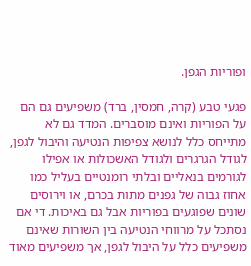ופוריות הגפן.

פגעי טבע (קרה, חמסין, ברד) משפיעים גם הם על הפוריות ואינם מוסברים. המדד גם לא מתייחס כלל לנושא צפיפות הנטיעה והיבול לגפן, לגודל הגרגרים ולגודל האשכולות או אפילו לגורמים בנאליים ובלתי רומנטיים בעליל כמו אחוז גבוה של גפנים מתות בכרם, או וירוסים שונים שפוגעים בפוריות אבל גם באיכות. די אם נסתכל על מרווחי הנטיעה בין השורות שאינם משפיעים כלל על היבול לגפן, אך משפיעים מאוד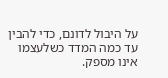על היבול לדונם, כדי להבין עד כמה המדד כשלעצמו אינו מספק.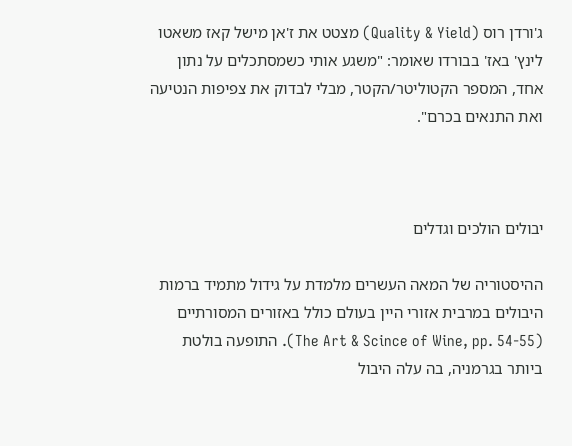ג'ורדן רוס (Quality & Yield) מצטט את ז'אן מישל קאז משאטו לינץ' באז' בבורדו שאומר: "משגע אותי כשמסתכלים על נתון אחד, המספר הקטוליטר/הקטר, מבלי לבדוק את צפיפות הנטיעה ואת התנאים בכרם".



יבולים הולכים וגדלים

ההיסטוריה של המאה העשרים מלמדת על גידול מתמיד ברמות היבולים במרבית אזורי היין בעולם כולל באזורים המסורתיים (The Art & Scince of Wine, pp. 54-55). התופעה בולטת ביותר בגרמניה, בה עלה היבול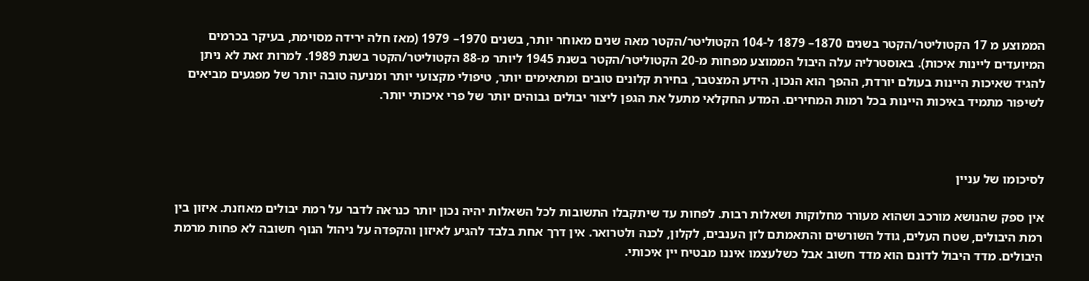הממוצע מ 17 הקטוליטר/הקטר בשנים 1870– 1879 ל-104 הקטוליטר/הקטר מאה שנים מאוחר יותר, בשנים 1970– 1979 (מאז חלה ירידה מסוימת, בעיקר בכרמים המיועדים ליינות איכות). באוסטרליה עלה היבול הממוצע מפחות מ-20 הקטוליטר/הקטר בשנת 1945 ליותר מ-88 הקטוליטר/הקטר בשנת 1989. למרות זאת לא ניתן להגיד שאיכות היינות בעולם יורדת, ההפך הוא הנכון. הידע המצטבר, בחירת קלונים טובים ומתאימים יותר, טיפולי מקצועי יותר ומניעה טובה יותר של מפגעים מביאים לשיפור מתמיד באיכות היינות בכל רמות המחירים. המדע החקלאי מתעל את הגפן ליצור יבולים גבוהים יותר של פרי איכותי יותר.



לסיכומו של עניין

אין ספק שהנושא מורכב ושהוא מעורר מחלוקות ושאלות רבות. לפחות עד שיתקבלו התשובות לכל השאלות יהיה נכון יותר כנראה לדבר על רמת יבולים מאוזנת. איזון בין רמת היבולים, שטח העלים, גודל השורשים והתאמתם לזן הענבים, לקלון, לכנה ולטרואר. אין דרך אחת בלבד להגיע לאיזון והקפדה על ניהול הנוף חשובה לא פחות מרמת היבולים. מדד היבול לדונם הוא מדד חשוב אבל כשלעצמו איננו מבטיח יין איכותי.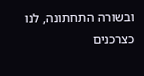ובשורה התחתונה, לנו כצרכנים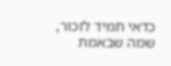כדאי תמיד לזכור, שמה שבאמת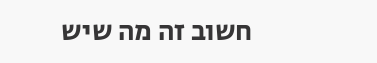חשוב זה מה שיש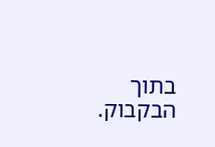בתוך הבקבוק.